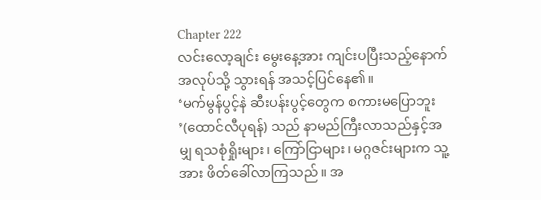Chapter 222
လင်းလော့ချင်း မွေးနေ့အား ကျင်းပပြီးသည့်နောက် အလုပ်သို့ သွားရန် အသင့်ပြင်နေ၏။
‘မက်မွန်ပွင့်နဲ ဆီးပန်းပွင့်တွေက စကားမပြောဘူး ’(ထောင်လီပုရန်) သည် နာမည်ကြီးလာသည်နှင့်အမျှ ရသစုံရှိုးများ၊ ကြော်ငြာများ၊ မဂ္ဂဇင်းများက သူ့အား ဖိတ်ခေါ်လာကြသည်။ အ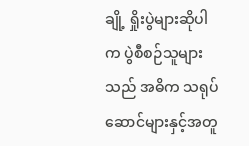ချို့ ရှိုးပွဲများဆိုပါက ပွဲစီစဉ်သူများသည် အဓိက သရုပ်ဆောင်များနှင့်အတူ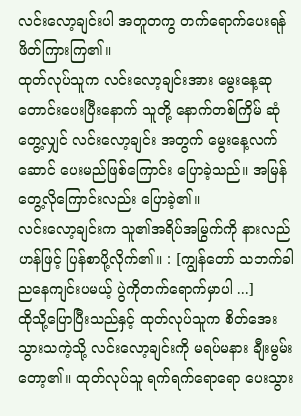လင်းလော့ချင်းပါ အတူတကွ တက်ရောက်ပေးရန် ဖိတ်ကြားကြ၏။
ထုတ်လုပ်သူက လင်းလော့ချင်းအား မွေးနေ့ဆုတောင်းပေးပြီးနောက် သူတို့ နောက်တစ်ကြိမ် ဆုံတွေ့လျှင် လင်းလော့ချင်း အတွက် မွေးနေ့လက်ဆောင် ပေးမည်ဖြစ်ကြောင်း ပြောခဲ့သည်။ အမြန်တွေ့လိုကြောင်းလည်း ပြောခဲ့၏။
လင်းလော့ချင်းက သူ၏အရိပ်အမြွက်ကို နားလည်ဟန်ဖြင့် ပြန်စာပို့လိုက်၏။ : [ကျွန်တော် သဘက်ခါ ညနေကျင်းပမယ့် ပွဲကိုတက်ရောက်မှာပါ ...]
ထိုသို့ပြောပြီးသည်နှင့် ထုတ်လုပ်သူက စိတ်အေးသွားသကဲ့သို့ လင်းလော့ချင်းကို မရပ်မနား ချီးမွမ်းတော့၏။ ထုတ်လုပ်သူ ရက်ရက်ရောရော ပေးသွား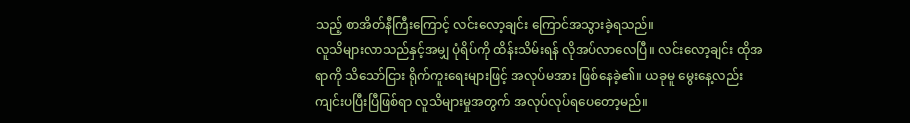သည့် စာအိတ်နီကြီးကြောင့် လင်းလော့ချင်း ကြောင်အသွားခဲ့ရသည်။
လူသိများလာသည်နှင့်အမျှ ပုံရိပ်ကို ထိန်းသိမ်းရန် လိုအပ်လာလေပြီ။ လင်းလော့ချင်း ထိုအရာကို သိသော်ငြား ရိုက်ကူးရေးများဖြင့် အလုပ်မအား ဖြစ်နေခဲ့၏။ ယခုမူ မွေးနေ့လည်း ကျင်းပပြီးပြီဖြစ်ရာ လူသိများမှုအတွက် အလုပ်လုပ်ရပေတော့မည်။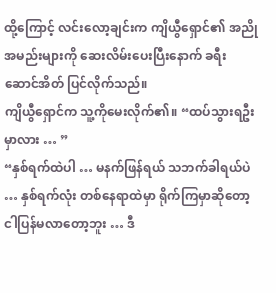ထို့ကြောင့် လင်းလော့ချင်းက ကျိယွီရှောင်၏ အညိုအမည်းများကို ဆေးလိမ်းပေးပြီးနောက် ခရီးဆောင်အိတ် ပြင်လိုက်သည်။
ကျိယွီရှောင်က သူ့ကိုမေးလိုက်၏။ “ထပ်သွားရဦးမှာလား … ”
“နှစ်ရက်ထဲပါ … မနက်ဖြန်ရယ် သဘက်ခါရယ်ပဲ … နှစ်ရက်လုံး တစ်နေရာထဲမှာ ရိုက်ကြမှာဆိုတော့ ငါပြန်မလာတော့ဘူး … ဒီ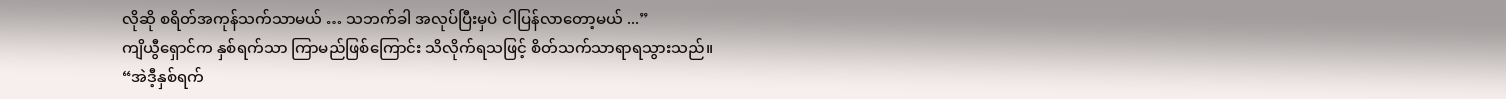လိုဆို စရိတ်အကုန်သက်သာမယ် … သဘက်ခါ အလုပ်ပြီးမှပဲ ငါပြန်လာတော့မယ် ...”
ကျိယွီရှောင်က နှစ်ရက်သာ ကြာမည်ဖြစ်ကြောင်း သိလိုက်ရသဖြင့် စိတ်သက်သာရာရသွားသည်။
“အဲဒီ့နှစ်ရက်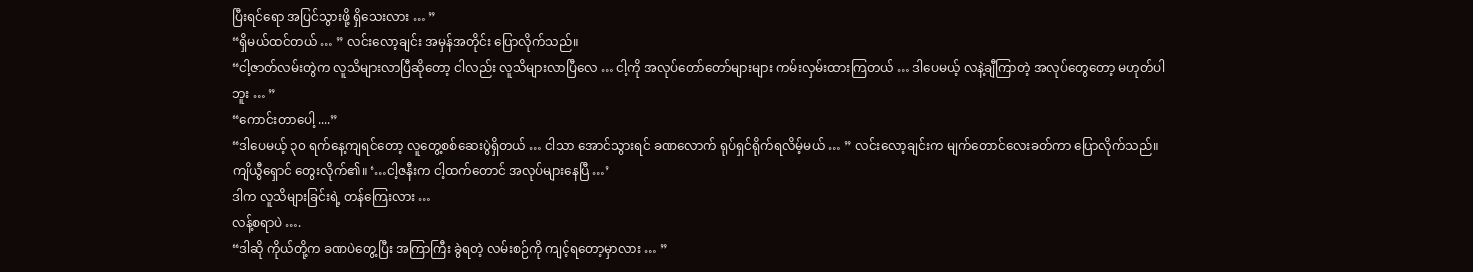ပြီးရင်ရော အပြင်သွားဖို့ ရှိသေးလား … ”
“ရှိမယ်ထင်တယ် … ” လင်းလော့ချင်း အမှန်အတိုင်း ပြောလိုက်သည်။
“ငါ့ဇာတ်လမ်းတွဲက လူသိများလာပြီဆိုတော့ ငါလည်း လူသိများလာပြီလေ … ငါ့ကို အလုပ်တော်တော်များများ ကမ်းလှမ်းထားကြတယ် … ဒါပေမယ့် လနဲ့ချီကြာတဲ့ အလုပ်တွေတော့ မဟုတ်ပါဘူး … ”
“ကောင်းတာပေါ့ ....”
“ဒါပေမယ့် ၃၀ ရက်နေ့ကျရင်တော့ လူတွေ့စစ်ဆေးပွဲရှိတယ် … ငါသာ အောင်သွားရင် ခဏလောက် ရုပ်ရှင်ရိုက်ရလိမ့်မယ် … ” လင်းလော့ချင်းက မျက်တောင်လေးခတ်ကာ ပြောလိုက်သည်။
ကျိယွီရှောင် တွေးလိုက်၏။ ‘…ငါ့ဇနီးက ငါ့ထက်တောင် အလုပ်များနေပြီ …’
ဒါက လူသိများခြင်းရဲ့ တန်ကြေးလား …
လန့်စရာပဲ ….
“ဒါဆို ကိုယ်တို့က ခဏပဲတွေ့ပြီး အကြာကြီး ခွဲရတဲ့ လမ်းစဉ်ကို ကျင့်ရတော့မှာလား … ”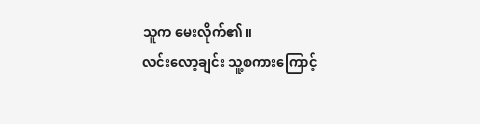သူက မေးလိုက်၏။
လင်းလော့ချင်း သူ့စကားကြောင့်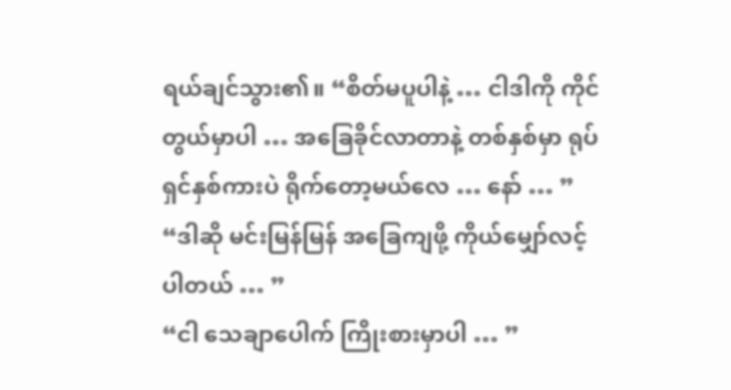ရယ်ချင်သွား၏။ “စိတ်မပူပါနဲ့ … ငါဒါကို ကိုင်တွယ်မှာပါ … အခြေခိုင်လာတာနဲ့ တစ်နှစ်မှာ ရုပ်ရှင်နှစ်ကားပဲ ရိုက်တော့မယ်လေ … နော် … ”
“ဒါဆို မင်းမြန်မြန် အခြေကျဖို့ ကိုယ်မျှော်လင့်ပါတယ် … ”
“ငါ သေချာပေါက် ကြိုးစားမှာပါ … ”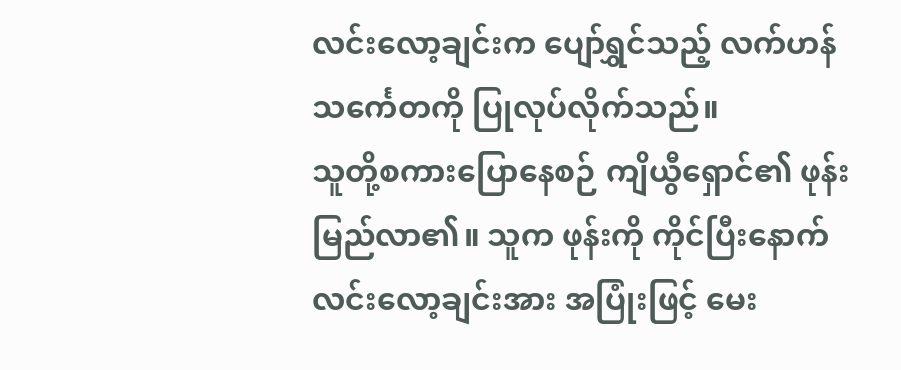လင်းလော့ချင်းက ပျော်ရွှင်သည့် လက်ဟန်သင်္ကေတကို ပြုလုပ်လိုက်သည်။
သူတို့စကားပြောနေစဉ် ကျိယွီရှောင်၏ ဖုန်းမြည်လာ၏။ သူက ဖုန်းကို ကိုင်ပြီးနောက် လင်းလော့ချင်းအား အပြုံးဖြင့် မေး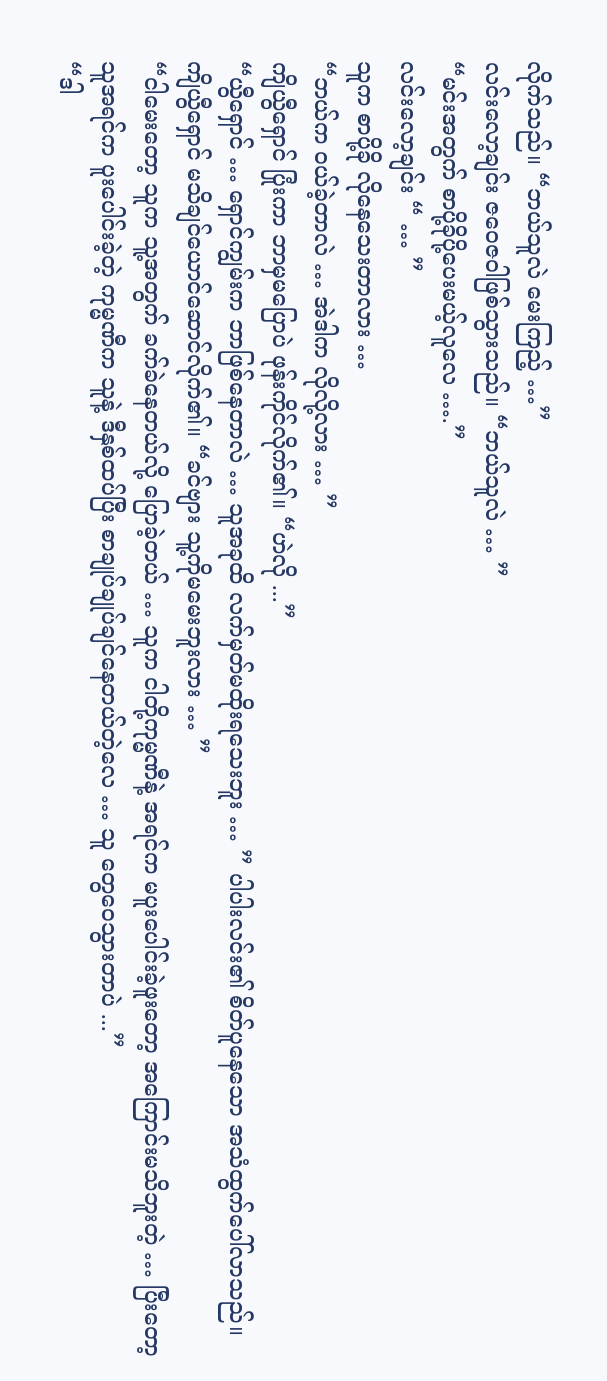လိုက်သည်။ “ဘယ်သူလဲ မေးကြည့် …”
လင်းလော့ချင်း ဇဝေဇဝါဖြစ်သွားသည်။ “ဘယ်သူလဲ … ”
“မင်းအတွက် စာပို့ခိုပို့ပေးမယ့်လူလေ ….”
လင်းလော့ချင်း “ … ”
သူက စာပို့ခို လိုနေသေးတာလား …
“ဘယ်က ဝယ်ခဲ့တာလဲ … အဲဒါက လိုလို့လား … ”
ကျိယွီရှောင် ပြုံးကာ ဘာမှမပြောပဲ ဖုန်းကိုင်လိုက်၏။ “ဟဲလို ...”
“ယွီရှောင် … ရှောင်ကျွမ်းက ဘာဖြစ်နေတာလဲ … သူအခုထိ လက်မှတ်မထိုးရသေးဘူး … ” ပါပါးလင်း၏ စိတ်ပူနေသော အသံထွက်ပေါ်လာသည်။
ကျိယွီရှောင် မသိချင်ယောင်ဆောင်လိုက်၏။ “ခင်ဗျား သူ့ကိုမမေးဘူးလား … ”
“ငါမေးတော့ သူက သူ့အတွက် ခက်ခဲနေတယ်လို့ ပြောခဲ့တယ် … သူက ငါတို့ကုမ္မဏီနဲ့ အရင်က မပူးပေါင်းခဲ့ဖူးတော့ အကြောင်းမသိဘူးတဲ့ … ပြီးတော့ သူအရင်က ပူးပေါင်းခဲ့တဲ့ ကုမ္မဏီက သူနဲ့ ဒီနှစ်ထပ်ပြီး စာချုပ်ချုပ်ချင်နေတယ်တဲ့လေ … သူ တွေဝေသွားတာပဲ ...”
“ဒါ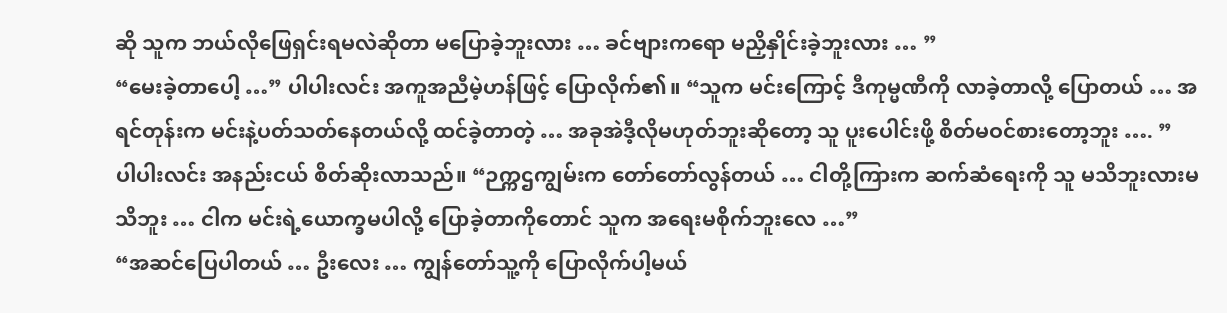ဆို သူက ဘယ်လိုဖြေရှင်းရမလဲဆိုတာ မပြောခဲ့ဘူးလား … ခင်ဗျားကရော မညှိနှိုင်းခဲ့ဘူးလား … ”
“မေးခဲ့တာပေါ့ …” ပါပါးလင်း အကူအညီမဲ့ဟန်ဖြင့် ပြောလိုက်၏။ “သူက မင်းကြောင့် ဒီကုမ္မဏီကို လာခဲ့တာလို့ ပြောတယ် … အရင်တုန်းက မင်းနဲ့ပတ်သတ်နေတယ်လို့ ထင်ခဲ့တာတဲ့ … အခုအဲဒီ့လိုမဟုတ်ဘူးဆိုတော့ သူ ပူးပေါင်းဖို့ စိတ်မဝင်စားတော့ဘူး …. ”
ပါပါးလင်း အနည်းငယ် စိတ်ဆိုးလာသည်။ “ဉက္ကဌကျွမ်းက တော်တော်လွန်တယ် … ငါတို့ကြားက ဆက်ဆံရေးကို သူ မသိဘူးလားမသိဘူး … ငါက မင်းရဲ့ယောက္ခမပါလို့ ပြောခဲ့တာကိုတောင် သူက အရေးမစိုက်ဘူးလေ …”
“အဆင်ပြေပါတယ် … ဦးလေး … ကျွန်တော်သူ့ကို ပြောလိုက်ပါ့မယ်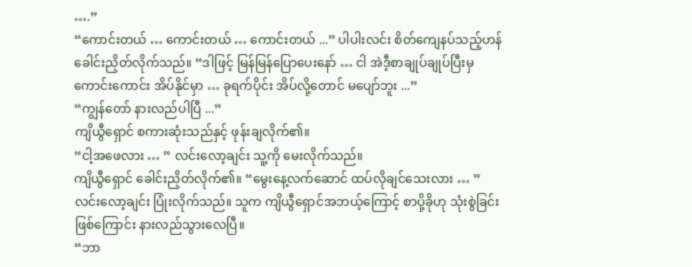….”
“ကောင်းတယ် … ကောင်းတယ် … ကောင်းတယ် ...” ပါပါးလင်း စိတ်ကျေနပ်သည့်ဟန် ခေါင်းညှိတ်လိုက်သည်။ “ဒါဖြင့် မြန်မြန်ပြောပေးနော် … ငါ အဲဒီ့စာချုပ်ချုပ်ပြီးမှ ကောင်းကောင်း အိပ်နိုင်မှာ … ခုရက်ပိုင်း အိပ်လို့တောင် မပျော်ဘူး ...”
“ကျွန်တော် နားလည်ပါပြီ ...”
ကျိယွီရှောင် စကားဆုံးသည်နှင့် ဖုန်းချလိုက်၏။
“ငါ့အဖေလား … ” လင်းလော့ချင်း သူ့ကို မေးလိုက်သည်။
ကျိယွီရှောင် ခေါင်းညှိတ်လိုက်၏။ “မွေးနေ့လက်ဆောင် ထပ်လိုချင်သေးလား … ”
လင်းလော့ချင်း ပြုံးလိုက်သည်။ သူက ကျိယွီရှောင်အဘယ့်ကြောင့် စာပို့ခိုဟု သုံးစွဲခြင်း ဖြစ်ကြောင်း နားလည်သွားလေပြီ။
“ဘာ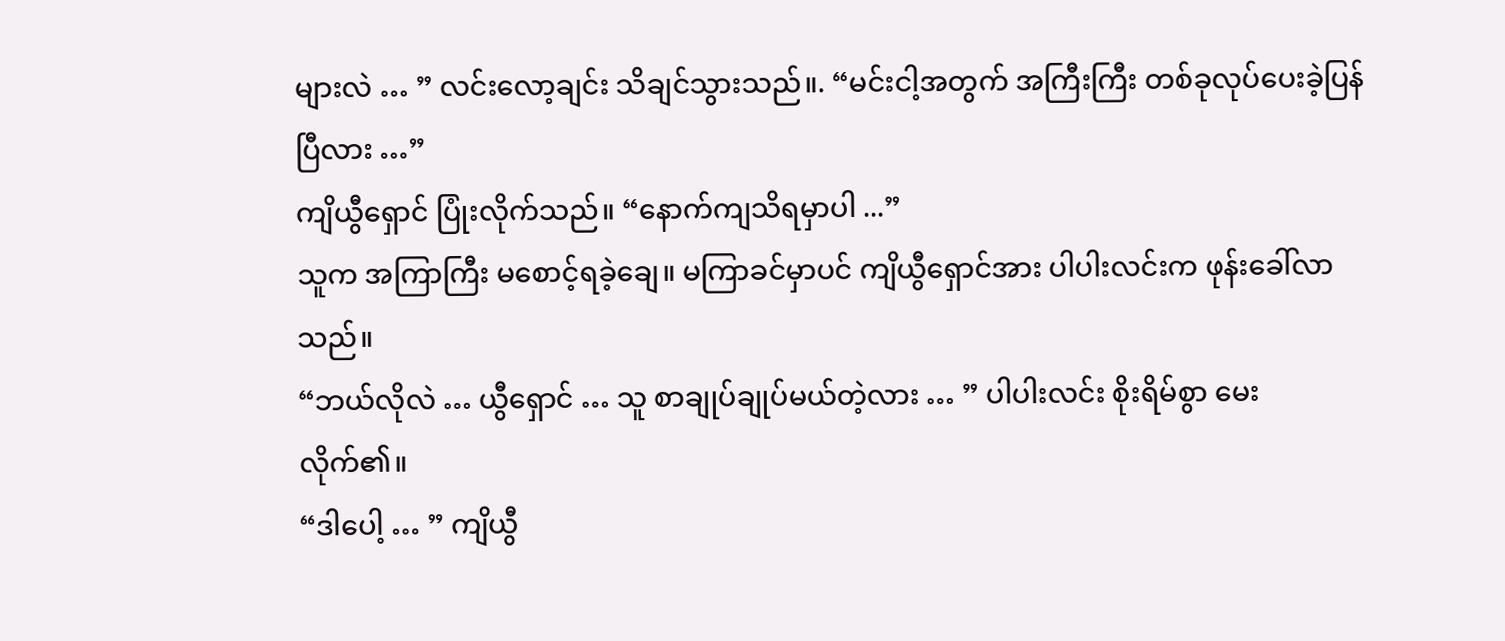များလဲ … ” လင်းလော့ချင်း သိချင်သွားသည်။. “မင်းငါ့အတွက် အကြီးကြီး တစ်ခုလုပ်ပေးခဲ့ပြန်ပြီလား …”
ကျိယွီရှောင် ပြုံးလိုက်သည်။ “နောက်ကျသိရမှာပါ ...”
သူက အကြာကြီး မစောင့်ရခဲ့ချေ။ မကြာခင်မှာပင် ကျိယွီရှောင်အား ပါပါးလင်းက ဖုန်းခေါ်လာသည်။
“ဘယ်လိုလဲ … ယွီရှောင် … သူ စာချုပ်ချုပ်မယ်တဲ့လား … ” ပါပါးလင်း စိုးရိမ်စွာ မေးလိုက်၏။
“ဒါပေါ့ … ” ကျိယွီ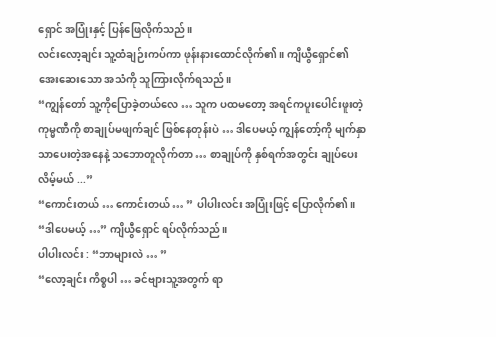ရှောင် အပြုံးနှင့် ပြန်ဖြေလိုက်သည်။
လင်းလော့ချင်း သူ့ထံချဉ်းကပ်ကာ ဖုန်းနားထောင်လိုက်၏။ ကျိယွီရှောင်၏ အေးဆေးသော အသံကို သူကြားလိုက်ရသည်။
“ကျွန်တော် သူ့ကိုပြောခဲ့တယ်လေ … သူက ပထမတော့ အရင်ကပူးပေါင်းဖူးတဲ့ ကုမ္မဏီကို စာချုပ်မဖျက်ချင် ဖြစ်နေတုန်းပဲ … ဒါပေမယ့် ကျွန်တော့်ကို မျက်နှာသာပေးတဲ့အနေနဲ့ သဘောတူလိုက်တာ … စာချုပ်ကို နှစ်ရက်အတွင်း ချုပ်ပေးလိမ့်မယ် ...”
“ကောင်းတယ် … ကောင်းတယ် … ” ပါပါးလင်း အပြုံးဖြင့် ပြောလိုက်၏။
“ဒါပေမယ့် …” ကျိယွီရှောင် ရပ်လိုက်သည်။
ပါပါးလင်း : “ဘာများလဲ … ”
“လော့ချင်း ကိစ္စပါ … ခင်ဗျားသူ့အတွက် ရာ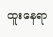ထူးနေရာ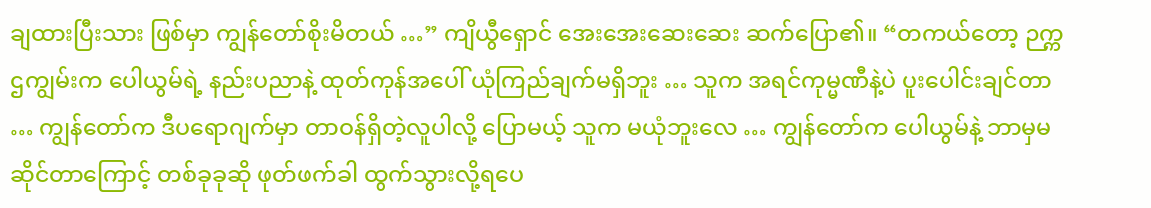ချထားပြီးသား ဖြစ်မှာ ကျွန်တော်စိုးမိတယ် …” ကျိယွီရှောင် အေးအေးဆေးဆေး ဆက်ပြော၏။ “တကယ်တော့ ဉက္ကဌကျွမ်းက ပေါယွမ်ရဲ့ နည်းပညာနဲ့ ထုတ်ကုန်အပေါ် ယုံကြည်ချက်မရှိဘူး … သူက အရင်ကုမ္မဏီနဲ့ပဲ ပူးပေါင်းချင်တာ … ကျွန်တော်က ဒီပရောဂျက်မှာ တာဝန်ရှိတဲ့လူပါလို့ ပြောမယ့် သူက မယုံဘူးလေ … ကျွန်တော်က ပေါယွမ်နဲ့ ဘာမှမဆိုင်တာကြောင့် တစ်ခုခုဆို ဖုတ်ဖက်ခါ ထွက်သွားလို့ရပေ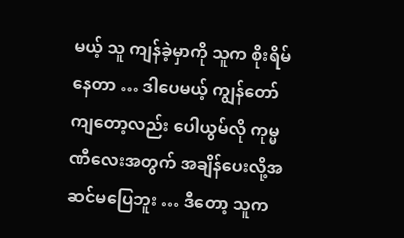မယ့် သူ ကျန်ခဲ့မှာကို သူက စိုးရိမ်နေတာ … ဒါပေမယ့် ကျွန်တော်ကျတော့လည်း ပေါယွမ်လို ကုမ္မဏီလေးအတွက် အချိန်ပေးလို့အဆင်မပြေဘူး … ဒီတော့ သူက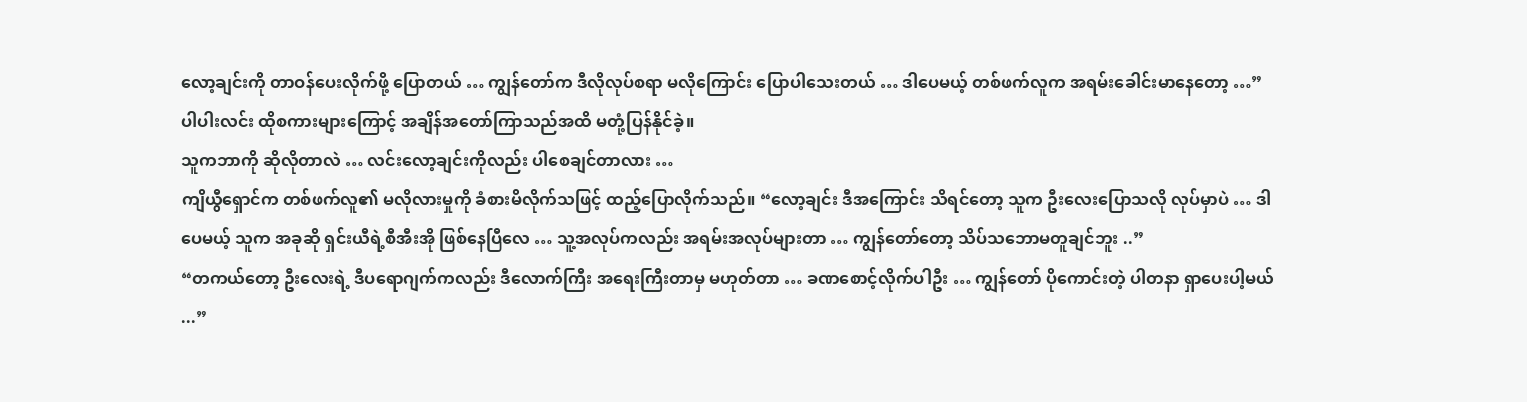လော့ချင်းကို တာဝန်ပေးလိုက်ဖို့ ပြောတယ် … ကျွန်တော်က ဒီလိုလုပ်စရာ မလိုကြောင်း ပြောပါသေးတယ် … ဒါပေမယ့် တစ်ဖက်လူက အရမ်းခေါင်းမာနေတော့ …”
ပါပါးလင်း ထိုစကားများကြောင့် အချိန်အတော်ကြာသည်အထိ မတုံ့ပြန်နိုင်ခဲ့။
သူကဘာကို ဆိုလိုတာလဲ … လင်းလော့ချင်းကိုလည်း ပါစေချင်တာလား …
ကျိယွီရှောင်က တစ်ဖက်လူ၏ မလိုလားမှုကို ခံစားမိလိုက်သဖြင့် ထည့်ပြောလိုက်သည်။ “လော့ချင်း ဒီအကြောင်း သိရင်တော့ သူက ဦးလေးပြောသလို လုပ်မှာပဲ … ဒါပေမယ့် သူက အခုဆို ရှင်းယီရဲ့စီအီးအို ဖြစ်နေပြီလေ … သူ့အလုပ်ကလည်း အရမ်းအလုပ်များတာ … ကျွန်တော်တော့ သိပ်သဘောမတူချင်ဘူး ..”
“တကယ်တော့ ဦးလေးရဲ့ ဒီပရောဂျက်ကလည်း ဒီလောက်ကြီး အရေးကြီးတာမှ မဟုတ်တာ … ခဏစောင့်လိုက်ပါဦး … ကျွန်တော် ပိုကောင်းတဲ့ ပါတနာ ရှာပေးပါ့မယ် ...”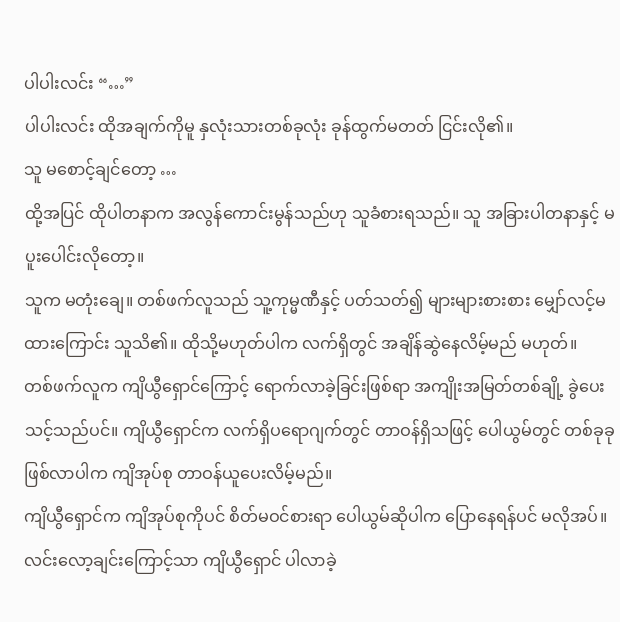ပါပါးလင်း “…”
ပါပါးလင်း ထိုအချက်ကိုမူ နှလုံးသားတစ်ခုလုံး ခုန်ထွက်မတတ် ငြင်းလို၏။
သူ မစောင့်ချင်တော့ …
ထို့အပြင် ထိုပါတနာက အလွန်ကောင်းမွန်သည်ဟု သူခံစားရသည်။ သူ အခြားပါတနာနှင့် မပူးပေါင်းလိုတော့။
သူက မတုံးချေ။ တစ်ဖက်လူသည် သူ့ကုမ္မဏီနှင့် ပတ်သတ်၍ များများစားစား မျှော်လင့်မထားကြောင်း သူသိ၏။ ထိုသို့မဟုတ်ပါက လက်ရှိတွင် အချိန်ဆွဲနေလိမ့်မည် မဟုတ်။
တစ်ဖက်လူက ကျိယွီရှောင်ကြောင့် ရောက်လာခဲ့ခြင်းဖြစ်ရာ အကျိုးအမြတ်တစ်ချို့ ခွဲပေးသင့်သည်ပင်။ ကျိယွီရှောင်က လက်ရှိပရောဂျက်တွင် တာဝန်ရှိသဖြင့် ပေါယွမ်တွင် တစ်ခုခုဖြစ်လာပါက ကျိအုပ်စု တာဝန်ယူပေးလိမ့်မည်။
ကျိယွီရှောင်က ကျိအုပ်စုကိုပင် စိတ်မဝင်စားရာ ပေါယွမ်ဆိုပါက ပြောနေရန်ပင် မလိုအပ်။ လင်းလော့ချင်းကြောင့်သာ ကျိယွီရှောင် ပါလာခဲ့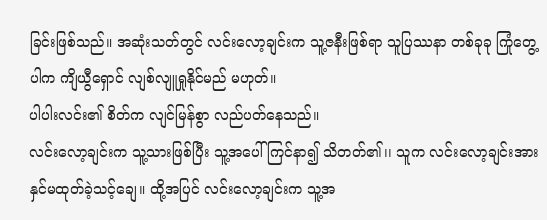ခြင်းဖြစ်သည်။ အဆုံးသတ်တွင် လင်းလော့ချင်းက သူ့ဇနီးဖြစ်ရာ သူပြဿနာ တစ်ခုခု ကြုံတွေ့ပါက ကျိယွီရှောင် လျစ်လျူရှုနိုင်မည် မဟုတ်။
ပါပါးလင်း၏ စိတ်က လျင်မြန်စွာ လည်ပတ်နေသည်။
လင်းလော့ချင်းက သူ့သားဖြစ်ပြီး သူ့အပေါ် ကြင်နာ၍ သိတတ်၏၊၊ သူက လင်းလော့ချင်းအား နှင်မထုတ်ခဲ့သင့်ချေ။ ထို့အပြင် လင်းလော့ချင်းက သူ့အ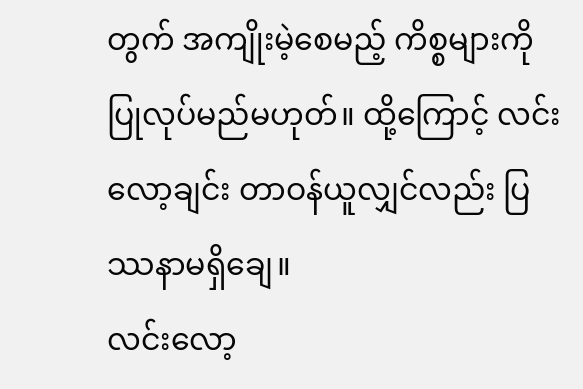တွက် အကျိုးမဲ့စေမည့် ကိစ္စများကို ပြုလုပ်မည်မဟုတ်။ ထို့ကြောင့် လင်းလော့ချင်း တာဝန်ယူလျှင်လည်း ပြဿနာမရှိချေ။
လင်းလော့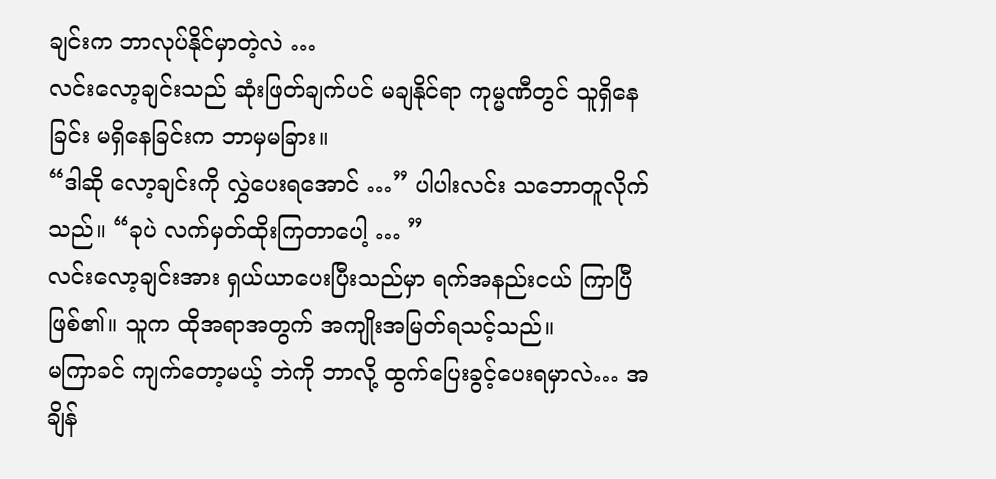ချင်းက ဘာလုပ်နိုင်မှာတဲ့လဲ …
လင်းလော့ချင်းသည် ဆုံးဖြတ်ချက်ပင် မချနိုင်ရာ ကုမ္မဏီတွင် သူရှိနေခြင်း မရှိနေခြင်းက ဘာမှမခြား။
“ဒါဆို လော့ချင်းကို လွှဲပေးရအောင် …” ပါပါးလင်း သဘောတူလိုက်သည်။ “ခုပဲ လက်မှတ်ထိုးကြတာပေါ့ … ”
လင်းလော့ချင်းအား ရှယ်ယာပေးပြီးသည်မှာ ရက်အနည်းငယ် ကြာပြီဖြစ်၏။ သူက ထိုအရာအတွက် အကျိုးအမြတ်ရသင့်သည်။
မကြာခင် ကျက်တော့မယ့် ဘဲကို ဘာလို့ ထွက်ပြေးခွင့်ပေးရမှာလဲ… အချိန်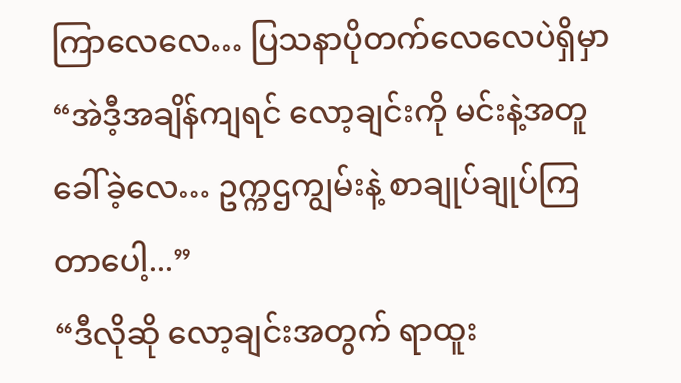ကြာလေလေ… ပြသနာပိုတက်လေလေပဲရှိမှာ
“အဲဒီ့အချိန်ကျရင် လော့ချင်းကို မင်းနဲ့အတူခေါ်ခဲ့လေ… ဥက္ကဌကျွမ်းနဲ့ စာချုပ်ချုပ်ကြတာပေါ့...”
“ဒီလိုဆို လော့ချင်းအတွက် ရာထူး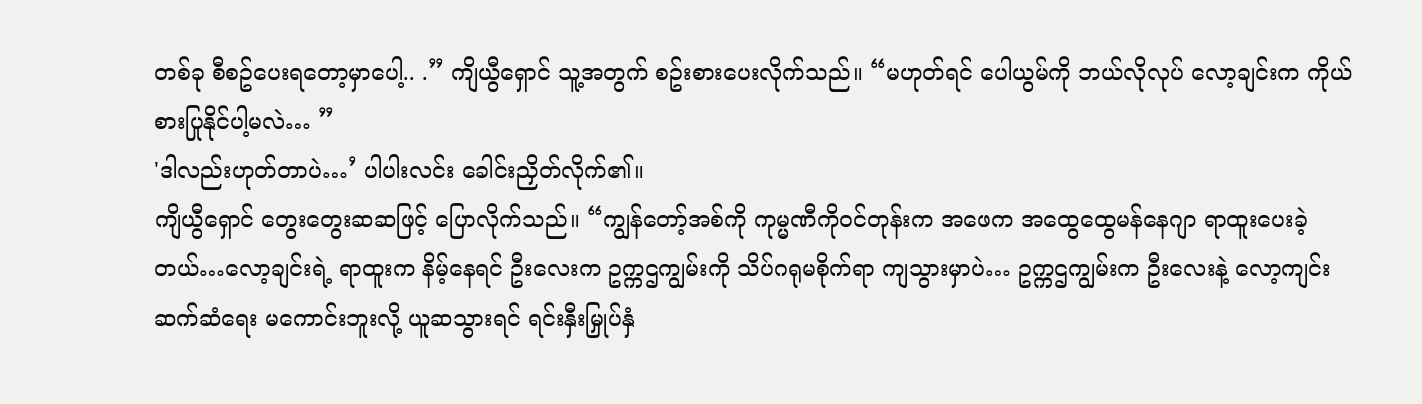တစ်ခု စီစဥ်ပေးရတော့မှာပေါ့.. .” ကျိယွီရှောင် သူ့အတွက် စဥ်းစားပေးလိုက်သည်။ “မဟုတ်ရင် ပေါယွမ်ကို ဘယ်လိုလုပ် လော့ချင်းက ကိုယ်စားပြုနိုင်ပါ့မလဲ… ”
'ဒါလည်းဟုတ်တာပဲ…’ ပါပါးလင်း ခေါင်းညှိတ်လိုက်၏။
ကျိယွီရှောင် တွေးတွေးဆဆဖြင့် ပြောလိုက်သည်။ “ကျွန်တော့်အစ်ကို ကုမ္မဏီကိုဝင်တုန်းက အဖေက အထွေထွေမန်နေဂျာ ရာထူးပေးခဲ့တယ်…လော့ချင်းရဲ့ ရာထူးက နိမ့်နေရင် ဦးလေးက ဥက္ကဌကျွမ်းကို သိပ်ဂရုမစိုက်ရာ ကျသွားမှာပဲ… ဥက္ကဌကျွမ်းက ဦးလေးနဲ့ လော့ကျင်း ဆက်ဆံရေး မကောင်းဘူးလို့ ယူဆသွားရင် ရင်းနှီးမြှုပ်နှံ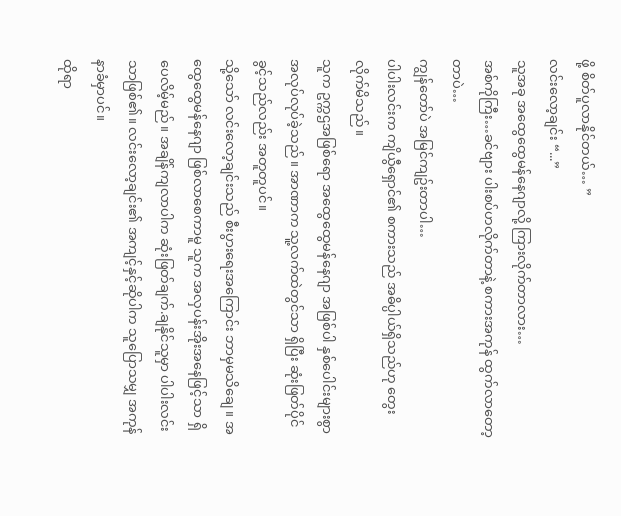ဖို့ စိတ်ပူလာနိုင်တယ်… ”
လင်းလော့ချင်း “...”
သူအခု အထွေထွေမန်နေဂျာလို့ ကြားလိုက်တာလား…
အစ်ကိုကြီး…ခင်ဗျား ပါးစပ်ဟလိုက်တာနဲ့ စကားအကုန် ထွက်လာတော့တာပဲ…
ကျွန်တော်ပဲ အမြင်ကျဥ်းတာပါ…
ပါပါးလင်းက ကျိယွီရှောင်၏ စကားသည် အဓိပ္ပါယ်ရှိသည်ဟု တွေးလိုက်မိသည်။
သူက ဥက္ကဌအဖြစ်ရော အထွေထွေမန်နေဂျာ အဖြစ်ပါ နှစ်ပေါင်းများစွာ အလုပ်လုပ်ခဲ့သည်။ အာဏာက သူ့လက်ထဲတွင်သာ ရှိပြီး ဆုံးဖြတ်ပိုင်ခွင့်သည်လည်း အတူတူပင်။
သို့သော် လင်းလော့ချင်းသည် စီးပွားရေးအကြောင်း ဘာမှမသိချေ။ အထွေထွေမန်နေဂျာ ဖြစ်လာစေကာမူ သူက အလှပန်းအိုးအနေဖြင့်သာ ရှိပေလိမ့်မည်။ အချိန်ကျလာပါက ဆုံးဖြတ်ချက်.ချနိုင်သူမှာ ပါပါးလင်းသာဖြစ်၏။ လင်းလော့ချင်း၏ အကျင့်နှင့်ဆိုပါက သူပြောသမျှ အကုန်နာခံမှာပင်။
ထိုရာ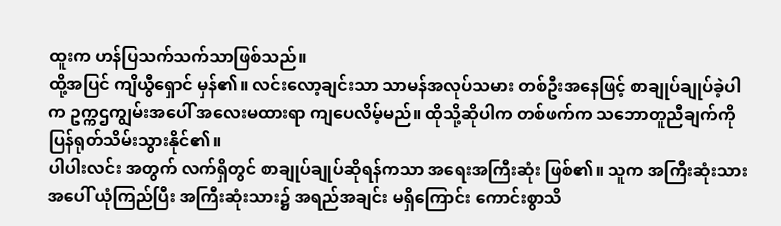ထူးက ဟန်ပြသက်သက်သာဖြစ်သည်။
ထို့အပြင် ကျိယွီရှောင် မှန်၏။ လင်းလော့ချင်းသာ သာမန်အလုပ်သမား တစ်ဦးအနေဖြင့် စာချုပ်ချုပ်ခဲ့ပါက ဥက္ကဌကျွမ်းအပေါ် အလေးမထားရာ ကျပေလိမ့်မည်။ ထိုသို့ဆိုပါက တစ်ဖက်က သဘောတူညီချက်ကို ပြန်ရုတ်သိမ်းသွားနိုင်၏။
ပါပါးလင်း အတွက် လက်ရှိတွင် စာချုပ်ချုပ်ဆိုရန်ကသာ အရေးအကြီးဆုံး ဖြစ်၏။ သူက အကြီးဆုံးသားအပေါ် ယုံကြည်ပြီး အကြီးဆုံးသား၌ အရည်အချင်း မရှိကြောင်း ကောင်းစွာသိ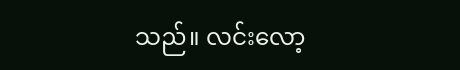သည်။ လင်းလော့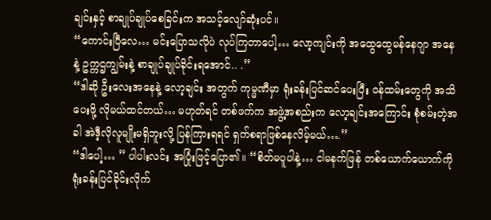ချင်းနှင့် စာချုပ်ချုပ်စေခြင်းက အသင့်လျော်ဆုံးပင်။
“ကောင်းပြီလေ… မင်းပြောသလိုပဲ လုပ်ကြတာပေါ့… လော့ကျင်းကို အထွေထွေမန်နေဂျာ အနေနဲ့ ဥက္ကဌကျွမ်းနဲ့ စာချုပ်ချုပ်ခိုင်းရအောင်.. .”
“ဒါဆို ဦးလေးအနေနဲ့ လော့ချင်း အတွက် ကုမ္မဏီမှာ ရုံးခန်းပြင်ဆင်ပေးပြီး ဝန်ထမ်းတွေကို အသိပေးဖို့ လိုမယ်ထင်တယ်… မဟုတ်ရင် တစ်ဖက်က အဖွဲ့အစည်းက လော့ချင်းအကြောင်း စုံစမ်းတဲ့အခါ အဲဒီ့လိုလူမျိုးမရှိဘူးလို့ ပြန်ကြားရရင် ရှက်စရာဖြစ်နေလိမ့်မယ်….”
“ဒါပေါ့… ” ပါပါးလင်း အပြုံးဖြင့်ပြော၏။ “စိတ်မပူပါနဲ့… ငါမနက်ဖြန် တစ်ယောက်ယောက်ကို ရုံးခန်းပြင်ခိုင်းလိုက်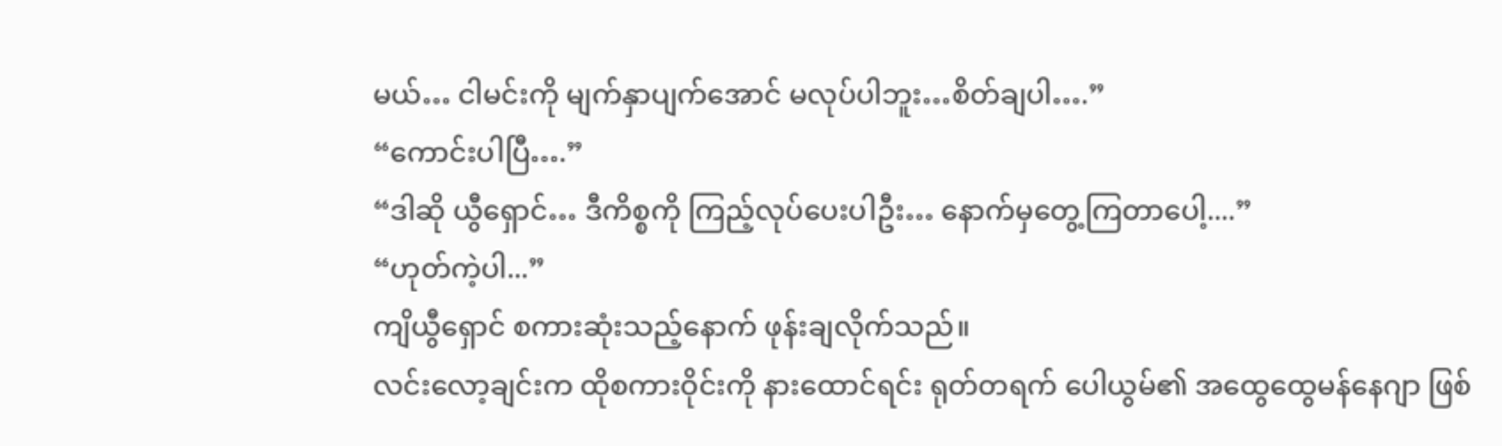မယ်… ငါမင်းကို မျက်နှာပျက်အောင် မလုပ်ပါဘူး…စိတ်ချပါ….”
“ကောင်းပါပြီ….”
“ဒါဆို ယွီရှောင်… ဒီကိစ္စကို ကြည့်လုပ်ပေးပါဦး… နောက်မှတွေ့ကြတာပေါ့....”
“ဟုတ်ကဲ့ပါ...”
ကျိယွီရှောင် စကားဆုံးသည့်နောက် ဖုန်းချလိုက်သည်။
လင်းလော့ချင်းက ထိုစကားဝိုင်းကို နားထောင်ရင်း ရုတ်တရက် ပေါယွမ်၏ အထွေထွေမန်နေဂျာ ဖြစ်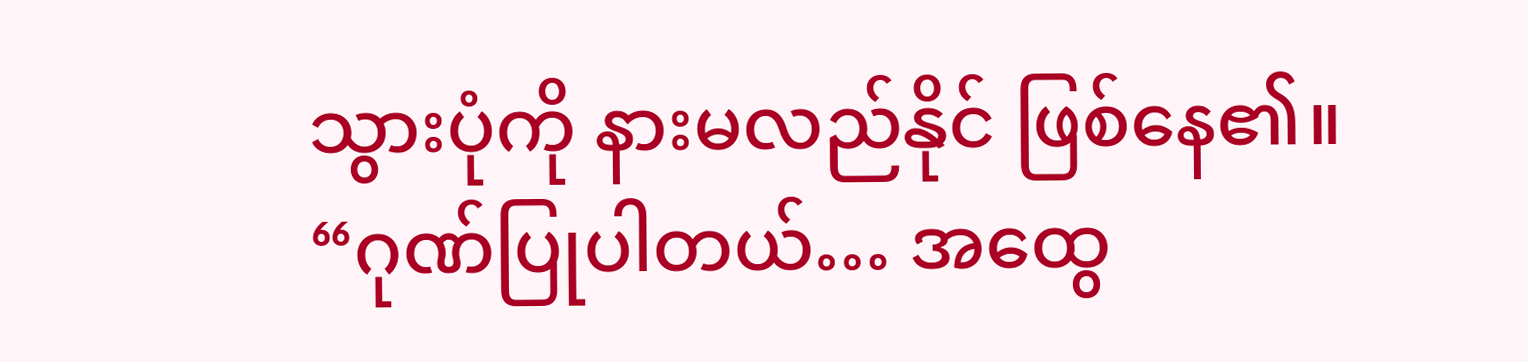သွားပုံကို နားမလည်နိုင် ဖြစ်နေ၏။
“ဂုဏ်ပြုပါတယ်… အထွေ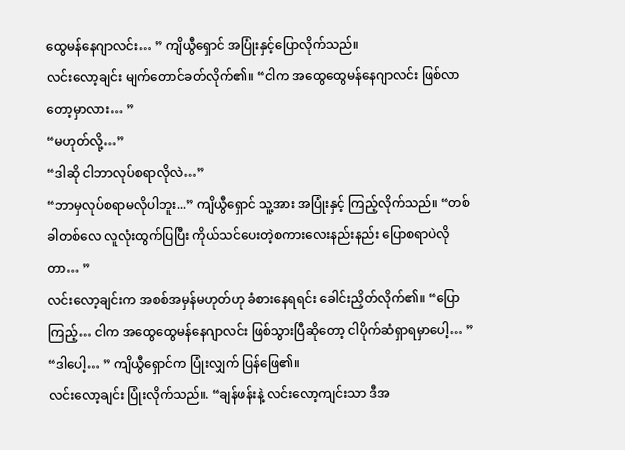ထွေမန်နေဂျာလင်း… ” ကျိယွီရှောင် အပြုံးနှင့်ပြောလိုက်သည်။
လင်းလော့ချင်း မျက်တောင်ခတ်လိုက်၏။ “ငါက အထွေထွေမန်နေဂျာလင်း ဖြစ်လာတော့မှာလား… ”
“မဟုတ်လို့…”
“ဒါဆို ငါဘာလုပ်စရာလိုလဲ…”
“ဘာမှလုပ်စရာမလိုပါဘူး...” ကျိယွီရှောင် သူ့အား အပြုံးနှင့် ကြည့်လိုက်သည်။ “တစ်ခါတစ်လေ လူလုံးထွက်ပြပြီး ကိုယ်သင်ပေးတဲ့စကားလေးနည်းနည်း ပြောစရာပဲလိုတာ… ”
လင်းလော့ချင်းက အစစ်အမှန်မဟုတ်ဟု ခံစားနေရရင်း ခေါင်းညှိတ်လိုက်၏။ “ပြောကြည့်… ငါက အထွေထွေမန်နေဂျာလင်း ဖြစ်သွားပြီဆိုတော့ ငါပိုက်ဆံရှာရမှာပေါ့… ”
“ဒါပေါ့… ” ကျိယွီရှောင်က ပြုံးလျှက် ပြန်ဖြေ၏။
လင်းလော့ချင်း ပြုံးလိုက်သည်။. “ချန်ဖန်းနဲ့ လင်းလော့ကျင်းသာ ဒီအ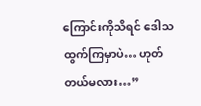ကြောင်းကိုသိရင် ဒေါသထွက်ကြမှာပဲ… ဟုတ်တယ်မလား…”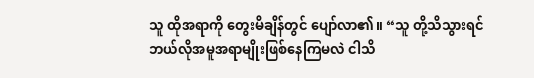သူ ထိုအရာကို တွေးမိချိန်တွင် ပျော်လာ၏။ “သူ တို့သိသွားရင် ဘယ်လိုအမူအရာမျိုးဖြစ်နေကြမလဲ ငါသိ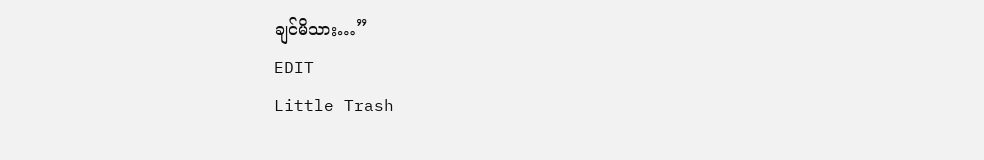ချင်မိသား…”
EDIT
Little Trash